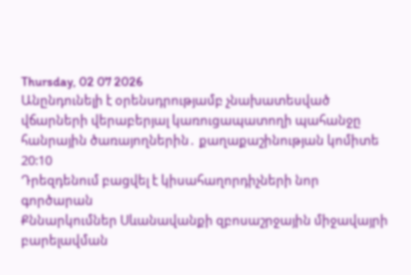Thursday, 02 07 2026
Անընդունելի է օրենսդրությամբ չնախատեսված վճարների վերաբերյալ կառուցապատողի պահանջը հանրային ծառայողներին․ քաղաքաշինության կոմիտե
20:10
Դրեզդենում բացվել է կիսահաղորդիչների նոր գործարան
Քննարկումներ Սևանավանքի զբոսաշրջային միջավայրի բարելավման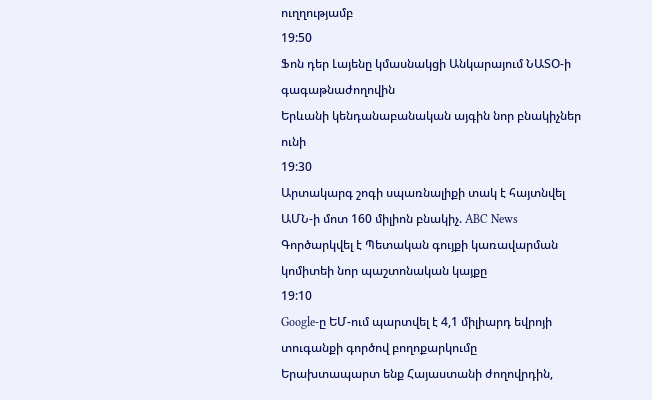ուղղությամբ
19:50
Ֆոն դեր Լայենը կմասնակցի Անկարայում ՆԱՏՕ-ի գագաթնաժողովին
Երևանի կենդանաբանական այգին նոր բնակիչներ ունի
19:30
Արտակարգ շոգի սպառնալիքի տակ է հայտնվել ԱՄՆ-ի մոտ 160 միլիոն բնակիչ. ABC News
Գործարկվել է Պետական գույքի կառավարման կոմիտեի նոր պաշտոնական կայքը
19:10
Google-ը ԵՄ-ում պարտվել է 4,1 միլիարդ եվրոյի տուգանքի գործով բողոքարկումը
Երախտապարտ ենք Հայաստանի ժողովրդին,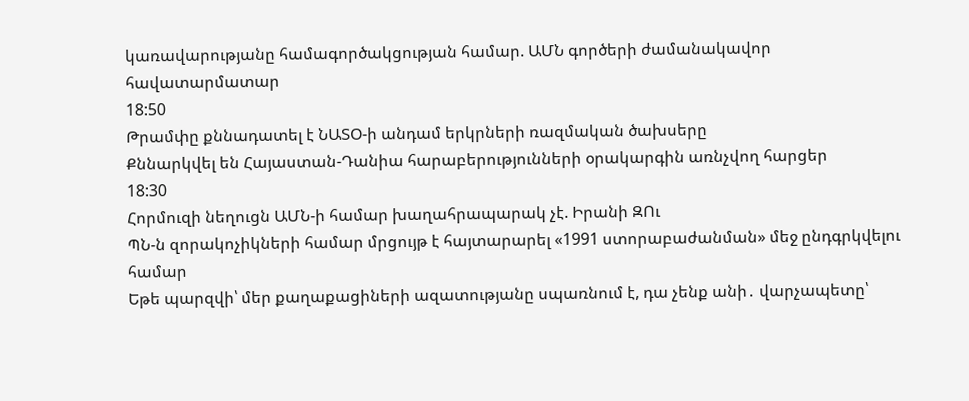կառավարությանը համագործակցության համար. ԱՄՆ գործերի ժամանակավոր հավատարմատար
18:50
Թրամփը քննադատել է ՆԱՏՕ-ի անդամ երկրների ռազմական ծախսերը
Քննարկվել են Հայաստան-Դանիա հարաբերությունների օրակարգին առնչվող հարցեր
18:30
Հորմուզի նեղուցն ԱՄՆ-ի համար խաղահրապարակ չէ. Իրանի ԶՈւ
ՊՆ-ն զորակոչիկների համար մրցույթ է հայտարարել «1991 ստորաբաժանման» մեջ ընդգրկվելու համար
Եթե պարզվի՝ մեր քաղաքացիների ազատությանը սպառնում է, դա չենք անի․ վարչապետը՝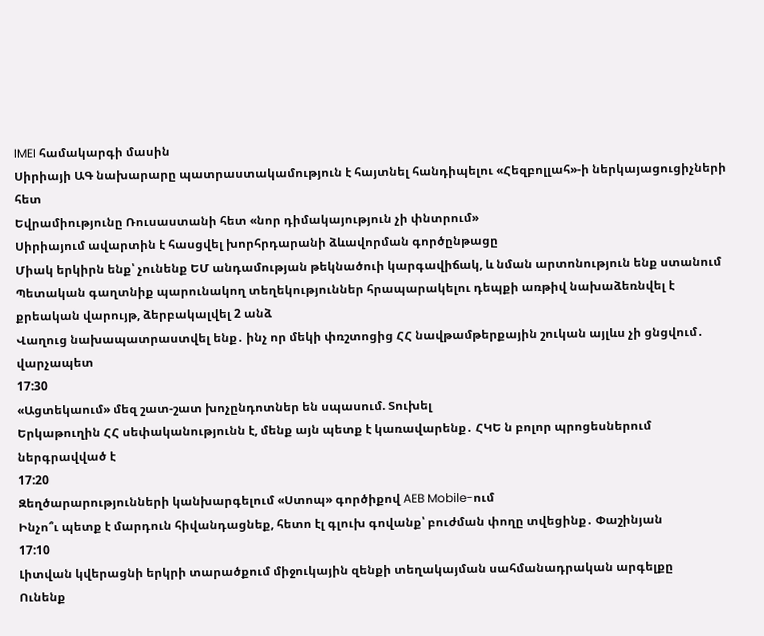IMEI համակարգի մասին
Սիրիայի ԱԳ նախարարը պատրաստակամություն է հայտնել հանդիպելու «Հեզբոլլահ»-ի ներկայացուցիչների հետ
Եվրամիությունը Ռուսաստանի հետ «նոր դիմակայություն չի փնտրում»
Սիրիայում ավարտին է հասցվել խորհրդարանի ձևավորման գործընթացը
Միակ երկիրն ենք՝ չունենք ԵՄ անդամության թեկնածուի կարգավիճակ, և նման արտոնություն ենք ստանում
Պետական գաղտնիք պարունակող տեղեկություններ հրապարակելու դեպքի առթիվ նախաձեռնվել է քրեական վարույթ, ձերբակալվել 2 անձ
Վաղուց նախապատրաստվել ենք․ ինչ որ մեկի փռշտոցից ՀՀ նավթամթերքային շուկան այլևս չի ցնցվում․ վարչապետ
17:30
«Ացտեկաում» մեզ շատ-շատ խոչընդոտներ են սպասում. Տուխել
Երկաթուղին ՀՀ սեփականությունն է, մենք այն պետք է կառավարենք․ ՀԿԵ ն բոլոր պրոցեսներում ներգրավված է
17:20
Զեղծարարությունների կանխարգելում «Ստոպ» գործիքով AEB Mobile-ում
Ինչո՞ւ պետք է մարդուն հիվանդացնեք, հետո էլ գլուխ գովանք՝ բուժման փողը տվեցինք․ Փաշինյան
17:10
Լիտվան կվերացնի երկրի տարածքում միջուկային զենքի տեղակայման սահմանադրական արգելքը
Ունենք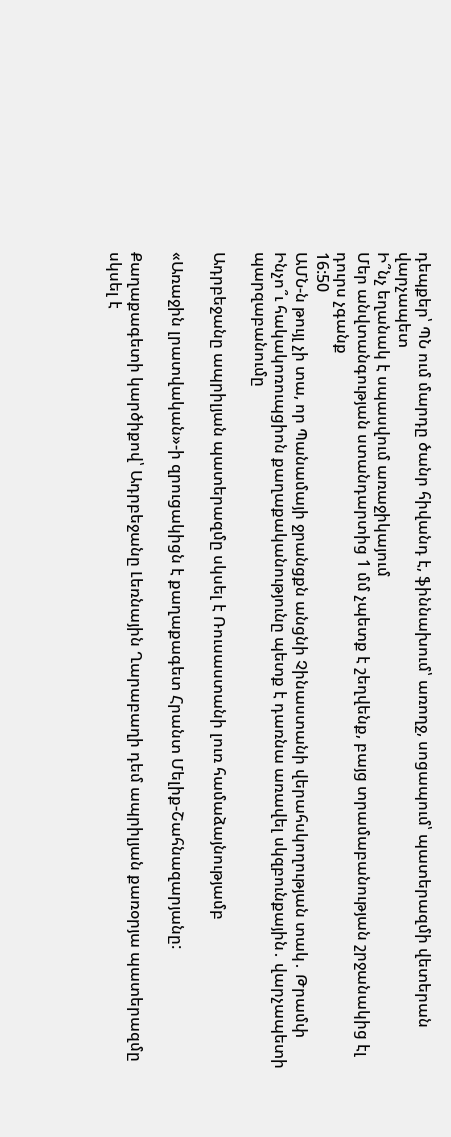դեպքեր՝ ՊՆ ում մարդը ծանր հիվանդ է, ֆիննախում՝ առողջ, սոցապում՝ պատերազմի վետերան վարչապետ
Ի՞նչ եղանակ է սպասվում առաջիկայում
Մեր անվտանգության ստանդարտից 1 մմ չպետք է շեղվենք, բայց տրամաբանության շրջանակից էլ դուրս չգանք
16:50
ԱՄՆ-ն թույլ չի տա, որ Պանամայի ջրանցքն անցնի Չինաստանի վերահսկողության տակ․ Թրամփ
Ինչո՞ւ հակակոռուպցիոն քաղաքականությունը պետք է դառնա առավել սկզբունքային․ վարչապետի պարզաբանումը

Ադրբեջանը ապրիլյան պատերազմը սկսել է Ռուսաստանի լուռ համաձայնությամբ

«Առաջին լրատվական»-ի զրուցակիցն է քաղաքագետ Հրանտ Մելիք-Շահնազարյանը:

Քաղաքագետի կարծիքով՝ Ադրբեջանը Լեռնային Ղարաբաղի դեմ ապրիլյան քառօրյա պատերազմը սկսել է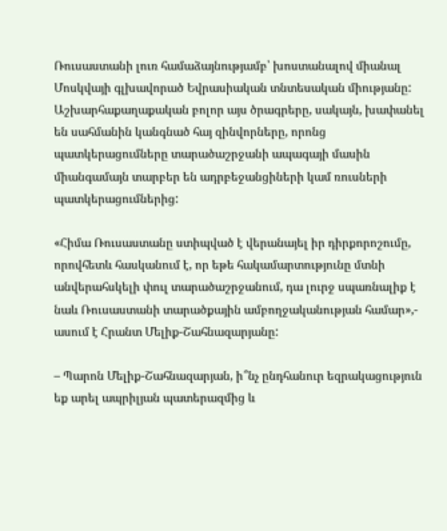Ռուսաստանի լուռ համաձայնությամբ՝ խոստանալով միանալ Մոսկվայի գլխավորած Եվրասիական տնտեսական միությանը: Աշխարհաքաղաքական բոլոր այս ծրագրերը, սակայն, խափանել են սահմանին կանգնած հայ զինվորները, որոնց պատկերացումները տարածաշրջանի ապագայի մասին միանգամայն տարբեր են ադրբեջանցիների կամ ռուսների պատկերացումներից:

«Հիմա Ռուսաստանը ստիպված է վերանայել իր դիրքորոշումը, որովհետև հասկանում է, որ եթե հակամարտությունը մտնի անվերահսկելի փուլ տարածաշրջանում, դա լուրջ սպառնալիք է նաև Ռուսաստանի տարածքային ամբողջականության համար»,- ասում է Հրանտ Մելիք-Շահնազարյանը:

– Պարոն Մելիք-Շահնազարյան, ի՞նչ ընդհանուր եզրակացություն եք արել ապրիլյան պատերազմից և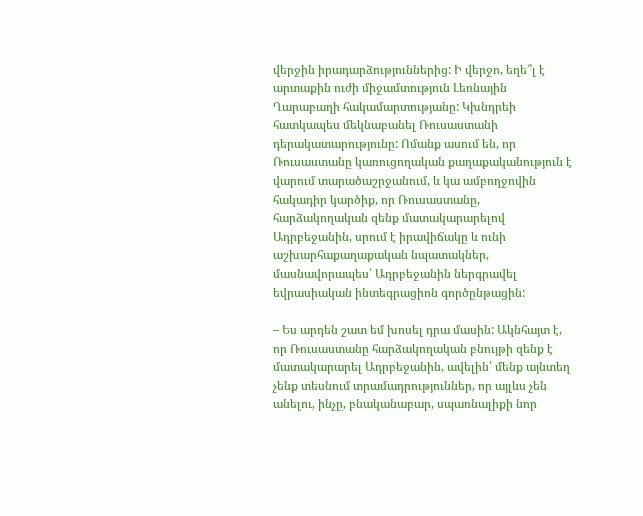վերջին իրադարձություններից: Ի վերջո, եղե՞լ է արտաքին ուժի միջամտություն Լեռնային Ղարաբաղի հակամարտությանը: Կխնդրեի հատկապես մեկնաբանել Ռուսաստանի դերակատարությունը: Ոմանք ասում են, որ Ռուսաստանը կառուցողական քաղաքականություն է վարում տարածաշրջանում, և կա ամբողջովին հակադիր կարծիք, որ Ռուսաստանը, հարձակողական զենք մատակարարելով Ադրբեջանին, սրում է իրավիճակը և ունի աշխարհաքաղաքական նպատակներ, մասնավորապես՝ Ադրբեջանին ներգրավել եվրասիական ինտեգրացիոն գործընթացին:

– Ես արդեն շատ եմ խոսել դրա մասին: Ակնհայտ է, որ Ռուսաստանը հարձակողական բնույթի զենք է մատակարարել Ադրբեջանին, ավելին՝ մենք այնտեղ չենք տեսնում տրամադրություններ, որ այլևս չեն անելու, ինչը, բնականաբար, սպառնալիքի նոր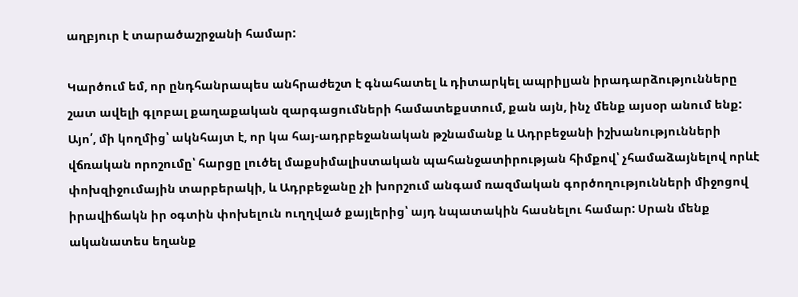աղբյուր է տարածաշրջանի համար:

Կարծում եմ, որ ընդհանրապես անհրաժեշտ է գնահատել և դիտարկել ապրիլյան իրադարձությունները շատ ավելի գլոբալ քաղաքական զարգացումների համատեքստում, քան այն, ինչ մենք այսօր անում ենք: Այո՛, մի կողմից՝ ակնհայտ է, որ կա հայ-ադրբեջանական թշնամանք և Ադրբեջանի իշխանությունների վճռական որոշումը՝ հարցը լուծել մաքսիմալիստական պահանջատիրության հիմքով՝ չհամաձայնելով որևէ փոխզիջումային տարբերակի, և Ադրբեջանը չի խորշում անգամ ռազմական գործողությունների միջոցով իրավիճակն իր օգտին փոխելուն ուղղված քայլերից՝ այդ նպատակին հասնելու համար: Սրան մենք ականատես եղանք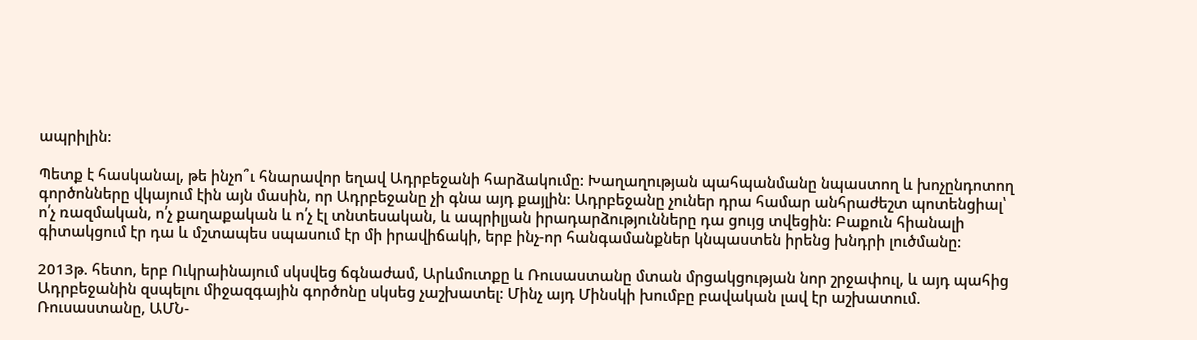ապրիլին:

Պետք է հասկանալ, թե ինչո՞ւ հնարավոր եղավ Ադրբեջանի հարձակումը: Խաղաղության պահպանմանը նպաստող և խոչընդոտող գործոնները վկայում էին այն մասին, որ Ադրբեջանը չի գնա այդ քայլին: Ադրբեջանը չուներ դրա համար անհրաժեշտ պոտենցիալ՝ ո՛չ ռազմական, ո՛չ քաղաքական և ո՛չ էլ տնտեսական, և ապրիլյան իրադարձությունները դա ցույց տվեցին: Բաքուն հիանալի գիտակցում էր դա և մշտապես սպասում էր մի իրավիճակի, երբ ինչ-որ հանգամանքներ կնպաստեն իրենց խնդրի լուծմանը:

2013թ. հետո, երբ Ուկրաինայում սկսվեց ճգնաժամ, Արևմուտքը և Ռուսաստանը մտան մրցակցության նոր շրջափուլ, և այդ պահից Ադրբեջանին զսպելու միջազգային գործոնը սկսեց չաշխատել: Մինչ այդ Մինսկի խումբը բավական լավ էր աշխատում. Ռուսաստանը, ԱՄՆ-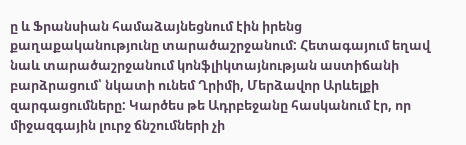ը և Ֆրանսիան համաձայնեցնում էին իրենց քաղաքականությունը տարածաշրջանում: Հետագայում եղավ նաև տարածաշրջանում կոնֆլիկտայնության աստիճանի բարձրացում՝ նկատի ունեմ Ղրիմի, Մերձավոր Արևելքի զարգացումները: Կարծես թե Ադրբեջանը հասկանում էր, որ միջազգային լուրջ ճնշումների չի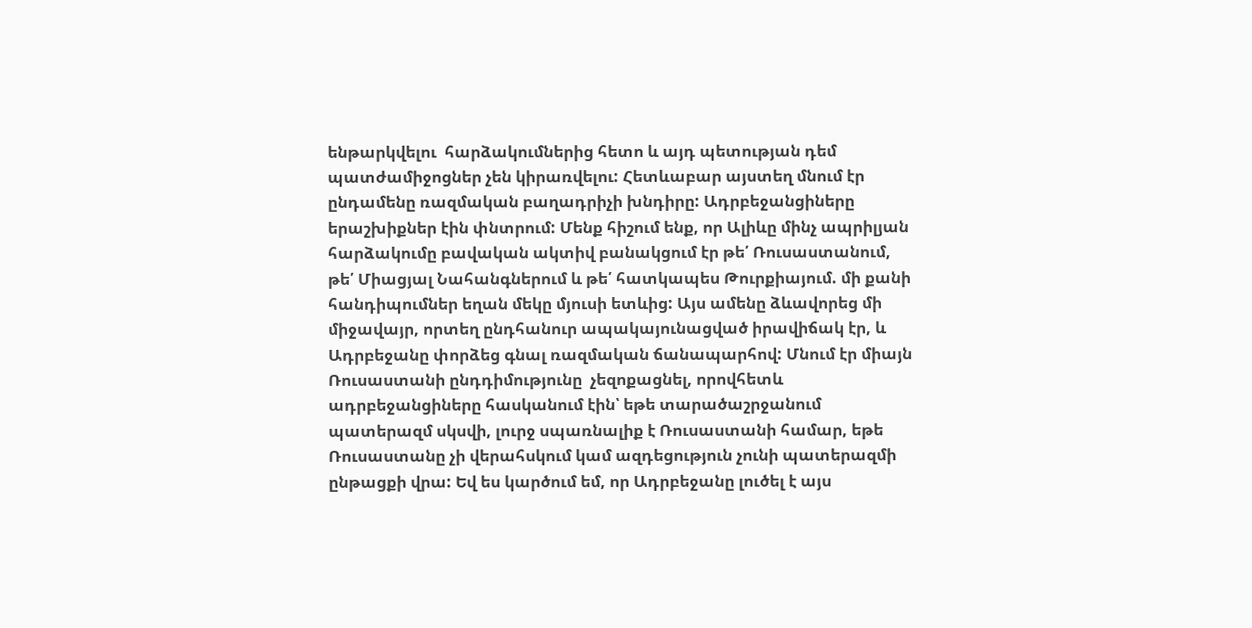ենթարկվելու  հարձակումներից հետո և այդ պետության դեմ պատժամիջոցներ չեն կիրառվելու: Հետևաբար այստեղ մնում էր ընդամենը ռազմական բաղադրիչի խնդիրը: Ադրբեջանցիները երաշխիքներ էին փնտրում: Մենք հիշում ենք, որ Ալիևը մինչ ապրիլյան հարձակումը բավական ակտիվ բանակցում էր թե՛ Ռուսաստանում, թե՛ Միացյալ Նահանգներում և թե՛ հատկապես Թուրքիայում. մի քանի հանդիպումներ եղան մեկը մյուսի ետևից: Այս ամենը ձևավորեց մի միջավայր, որտեղ ընդհանուր ապակայունացված իրավիճակ էր, և Ադրբեջանը փորձեց գնալ ռազմական ճանապարհով: Մնում էր միայն Ռուսաստանի ընդդիմությունը  չեզոքացնել, որովհետև ադրբեջանցիները հասկանում էին՝ եթե տարածաշրջանում պատերազմ սկսվի, լուրջ սպառնալիք է Ռուսաստանի համար, եթե Ռուսաստանը չի վերահսկում կամ ազդեցություն չունի պատերազմի ընթացքի վրա: Եվ ես կարծում եմ, որ Ադրբեջանը լուծել է այս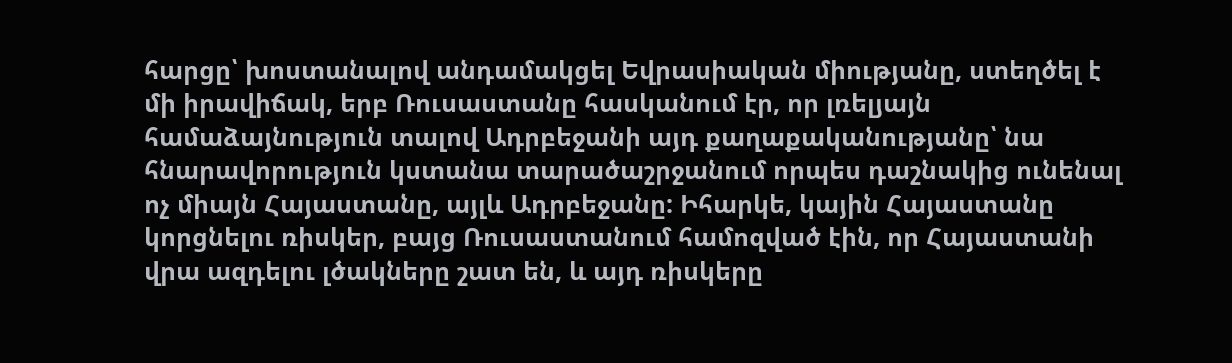հարցը՝ խոստանալով անդամակցել Եվրասիական միությանը, ստեղծել է մի իրավիճակ, երբ Ռուսաստանը հասկանում էր, որ լռելյայն համաձայնություն տալով Ադրբեջանի այդ քաղաքականությանը՝ նա հնարավորություն կստանա տարածաշրջանում որպես դաշնակից ունենալ ոչ միայն Հայաստանը, այլև Ադրբեջանը: Իհարկե, կային Հայաստանը կորցնելու ռիսկեր, բայց Ռուսաստանում համոզված էին, որ Հայաստանի վրա ազդելու լծակները շատ են, և այդ ռիսկերը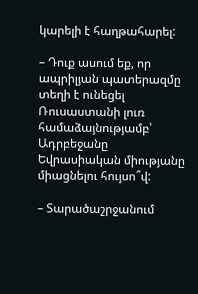կարելի է հաղթահարել:

– Դուք ասում եք, որ ապրիլյան պատերազմը տեղի է ունեցել Ռուսաստանի լուռ համաձայնությամբ՝ Ադրբեջանը Եվրասիական միությանը միացնելու հույսո՞վ:

– Տարածաշրջանում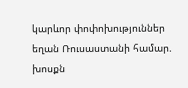կարևոր փոփոխություններ եղան Ռուսաստանի համար. խոսքն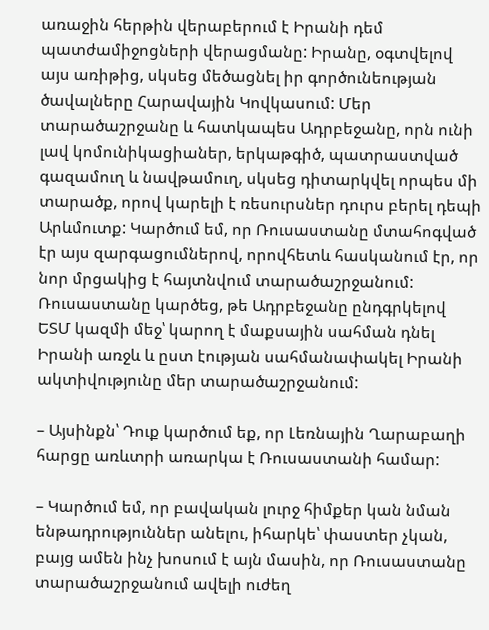առաջին հերթին վերաբերում է Իրանի դեմ պատժամիջոցների վերացմանը: Իրանը, օգտվելով այս առիթից, սկսեց մեծացնել իր գործունեության ծավալները Հարավային Կովկասում: Մեր տարածաշրջանը և հատկապես Ադրբեջանը, որն ունի լավ կոմունիկացիաներ, երկաթգիծ, պատրաստված գազամուղ և նավթամուղ, սկսեց դիտարկվել որպես մի տարածք, որով կարելի է ռեսուրսներ դուրս բերել դեպի Արևմուտք: Կարծում եմ, որ Ռուսաստանը մտահոգված էր այս զարգացումներով, որովհետև հասկանում էր, որ նոր մրցակից է հայտնվում տարածաշրջանում: Ռուսաստանը կարծեց, թե Ադրբեջանը ընդգրկելով ԵՏՄ կազմի մեջ՝ կարող է մաքսային սահման դնել Իրանի առջև և ըստ էության սահմանափակել Իրանի ակտիվությունը մեր տարածաշրջանում:

– Այսինքն՝ Դուք կարծում եք, որ Լեռնային Ղարաբաղի հարցը առևտրի առարկա է Ռուսաստանի համար:

– Կարծում եմ, որ բավական լուրջ հիմքեր կան նման ենթադրություններ անելու, իհարկե՝ փաստեր չկան, բայց ամեն ինչ խոսում է այն մասին, որ Ռուսաստանը տարածաշրջանում ավելի ուժեղ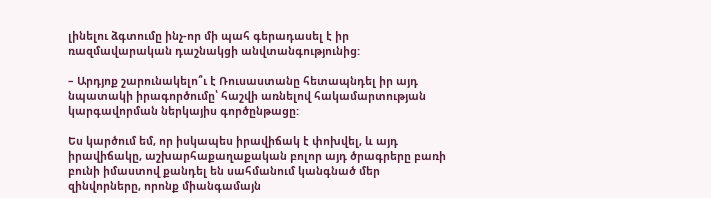լինելու ձգտումը ինչ-որ մի պահ գերադասել է իր ռազմավարական դաշնակցի անվտանգությունից:

– Արդյոք շարունակելո՞ւ է Ռուսաստանը հետապնդել իր այդ նպատակի իրագործումը՝ հաշվի առնելով հակամարտության կարգավորման ներկայիս գործընթացը:

Ես կարծում եմ, որ իսկապես իրավիճակ է փոխվել, և այդ իրավիճակը, աշխարհաքաղաքական բոլոր այդ ծրագրերը բառի բունի իմաստով քանդել են սահմանում կանգնած մեր զինվորները, որոնք միանգամայն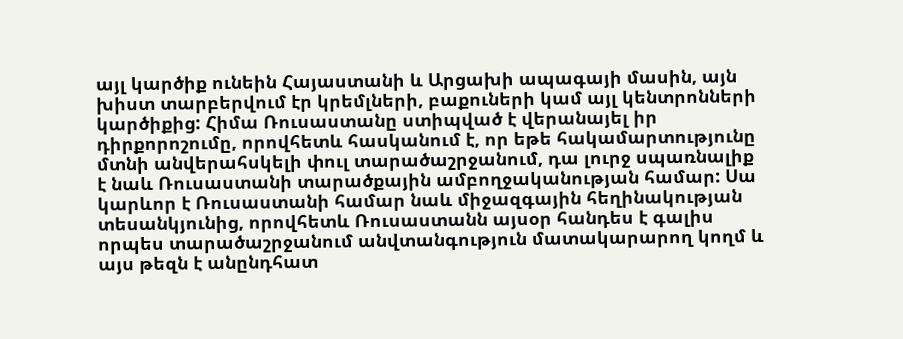այլ կարծիք ունեին Հայաստանի և Արցախի ապագայի մասին, այն խիստ տարբերվում էր կրեմլների, բաքուների կամ այլ կենտրոնների կարծիքից: Հիմա Ռուսաստանը ստիպված է վերանայել իր դիրքորոշումը, որովհետև հասկանում է, որ եթե հակամարտությունը մտնի անվերահսկելի փուլ տարածաշրջանում, դա լուրջ սպառնալիք է նաև Ռուսաստանի տարածքային ամբողջականության համար: Սա կարևոր է Ռուսաստանի համար նաև միջազգային հեղինակության տեսանկյունից, որովհետև Ռուսաստանն այսօր հանդես է գալիս որպես տարածաշրջանում անվտանգություն մատակարարող կողմ և այս թեզն է անընդհատ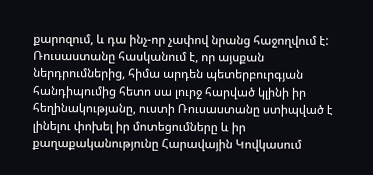քարոզում, և դա ինչ-որ չափով նրանց հաջողվում է: Ռուսաստանը հասկանում է, որ այսքան ներդրումներից, հիմա արդեն պետերբուրգյան հանդիպումից հետո սա լուրջ հարված կլինի իր հեղինակությանը, ուստի Ռուսաստանը ստիպված է լինելու փոխել իր մոտեցումները և իր քաղաքականությունը Հարավային Կովկասում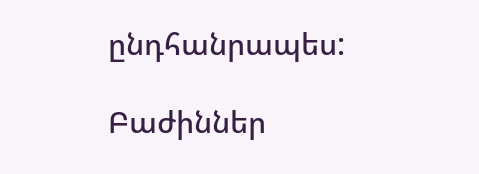ընդհանրապես:

Բաժիններ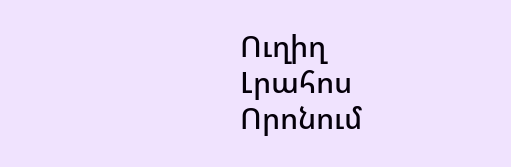Ուղիղ
Լրահոս
Որոնում